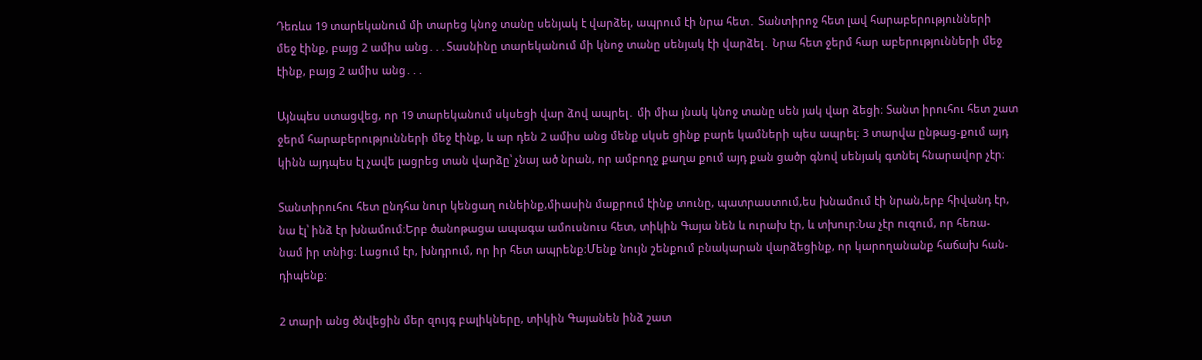Դեռևս 19 տարեկանում մի տարեց կնոջ տանը սենյակ է վարձել, ապրում էի նրա հետ․ Տանտիրոջ հետ լավ հարաբերությունների
մեջ էինք, բայց 2 ամիս անց․․․Տասնինը տարեկանում մի կնոջ տանը սենյակ էի վարձել․ Նրա հետ ջերմ հար աբերությունների մեջ
էինք, բայց 2 ամիս անց․․․

Այնպես ստացվեց, որ 19 տարեկանում սկսեցի վար ձով ապրել․ մի միա յնակ կնոջ տանը սեն յակ վար ձեցի։ Տանտ իրուհու հետ շատ
ջերմ հարաբերությունների մեջ էինք, և ար դեն 2 ամիս անց մենք սկսե ցինք բարե կամների պես ապրել։ 3 տարվա ընթաց-քում այդ
կինն այդպես էլ չավե լացրեց տան վարձը՝ չնայ ած նրան, որ ամբողջ քաղա քում այդ քան ցածր գնով սենյակ գտնել հնարավոր չէր։

Տանտիրուհու հետ ընդհա նուր կենցաղ ունեինք,միասին մաքրում էինք տունը, պատրաստում,ես խնամում էի նրան,երբ հիվանդ էր,
նա էլ՝ ինձ էր խնամում։Երբ ծանոթացա ապագա ամուսնուս հետ, տիկին Գայա նեն և ուրախ էր, և տխուր։Նա չէր ուզում, որ հեռա-
նամ իր տնից։ Լացում էր, խնդրում, որ իր հետ ապրենք։Մենք նույն շենքում բնակարան վարձեցինք, որ կարողանանք հաճախ հան-
դիպենք։

2 տարի անց ծնվեցին մեր զույգ բալիկները, տիկին Գայանեն ինձ շատ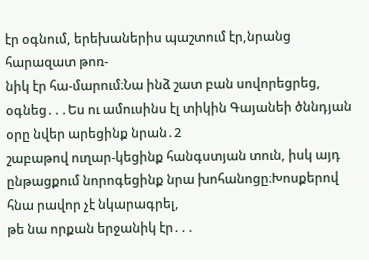էր օգնում, երեխաներիս պաշտում էր,նրանց հարազատ թոռ-
նիկ էր հա-մարում։Նա ինձ շատ բան սովորեցրեց, օգնեց․․․Ես ու ամուսինս էլ տիկին Գայանեի ծննդյան օրը նվեր արեցինք նրան․2
շաբաթով ուղար-կեցինք հանգստյան տուն, իսկ այդ ընթացքում նորոգեցինք նրա խոհանոցը։Խոսքերով հնա րավոր չէ նկարագրել,
թե նա որքան երջանիկ էր․․․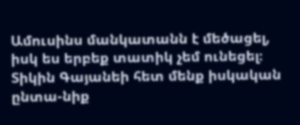Ամուսինս մանկատանն է մեծացել, իսկ ես երբեք տատիկ չեմ ունեցել։ Տիկին Գայանեի հետ մենք իսկական ընտա-նիք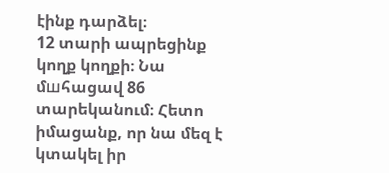էինք դարձել։
12 տարի ապրեցինք կողք կողքի։ Նա մшհացավ 86 տարեկանում։ Հետո իմացանք, որ նա մեզ է կտակել իր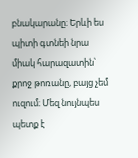բնակարանը։ Երևի ես
պիտի գտնեի նրա միակ հարազատին՝ քրոջ թոռանը, բայց չեմ ուզում։ Մեզ նույնպես պետք է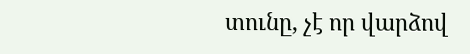տունը, չէ որ վարձով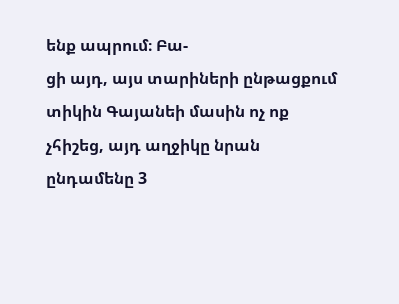ենք ապրում։ Բա-
ցի այդ, այս տարիների ընթացքում տիկին Գայանեի մասին ոչ ոք չհիշեց, այդ աղջիկը նրան ընդամենը 3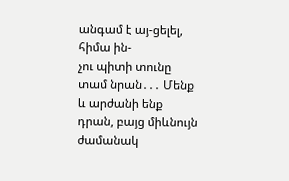անգամ է այ-ցելել, հիմա ին-
չու պիտի տունը տամ նրան․․․ Մենք և արժանի ենք դրան, բայց միևնույն ժամանակ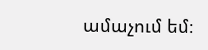ամաչում եմ։